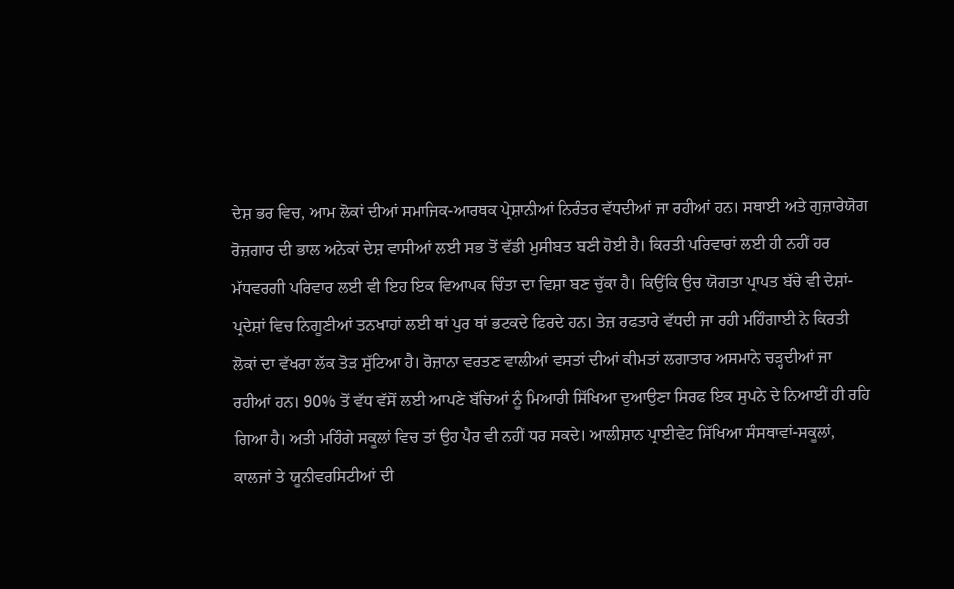ਦੇਸ਼ ਭਰ ਵਿਚ, ਆਮ ਲੋਕਾਂ ਦੀਆਂ ਸਮਾਜਿਕ-ਆਰਥਕ ਪ੍ਰੇਸ਼ਾਨੀਆਂ ਨਿਰੰਤਰ ਵੱਧਦੀਆਂ ਜਾ ਰਹੀਆਂ ਹਨ। ਸਥਾਈ ਅਤੇ ਗੁਜ਼ਾਰੇਯੋਗ ਰੋਜ਼ਗਾਰ ਦੀ ਭਾਲ ਅਨੇਕਾਂ ਦੇਸ਼ ਵਾਸੀਆਂ ਲਈ ਸਭ ਤੋਂ ਵੱਡੀ ਮੁਸੀਬਤ ਬਣੀ ਹੋਈ ਹੈ। ਕਿਰਤੀ ਪਰਿਵਾਰਾਂ ਲਈ ਹੀ ਨਹੀਂ ਹਰ ਮੱਧਵਰਗੀ ਪਰਿਵਾਰ ਲਈ ਵੀ ਇਹ ਇਕ ਵਿਆਪਕ ਚਿੰਤਾ ਦਾ ਵਿਸ਼ਾ ਬਣ ਚੁੱਕਾ ਹੈ। ਕਿਉਂਕਿ ਉਚ ਯੋਗਤਾ ਪ੍ਰਾਪਤ ਬੱਚੇ ਵੀ ਦੇਸ਼ਾਂ-ਪ੍ਰਦੇਸ਼ਾਂ ਵਿਚ ਨਿਗੂਣੀਆਂ ਤਨਖਾਹਾਂ ਲਈ ਥਾਂ ਪੁਰ ਥਾਂ ਭਟਕਦੇ ਫਿਰਦੇ ਹਨ। ਤੇਜ਼ ਰਫਤਾਰੇ ਵੱਧਦੀ ਜਾ ਰਹੀ ਮਹਿੰਗਾਈ ਨੇ ਕਿਰਤੀ ਲੋਕਾਂ ਦਾ ਵੱਖਰਾ ਲੱਕ ਤੋੜ ਸੁੱਟਿਆ ਹੈ। ਰੋਜ਼ਾਨਾ ਵਰਤਣ ਵਾਲੀਆਂ ਵਸਤਾਂ ਦੀਆਂ ਕੀਮਤਾਂ ਲਗਾਤਾਰ ਅਸਮਾਨੇ ਚੜ੍ਹਦੀਆਂ ਜਾ ਰਹੀਆਂ ਹਨ। 90% ਤੋਂ ਵੱਧ ਵੱਸੋਂ ਲਈ ਆਪਣੇ ਬੱਚਿਆਂ ਨੂੰ ਮਿਆਰੀ ਸਿੱਖਿਆ ਦੁਆਉਣਾ ਸਿਰਫ ਇਕ ਸੁਪਨੇ ਦੇ ਨਿਆਈਂ ਹੀ ਰਹਿ ਗਿਆ ਹੈ। ਅਤੀ ਮਹਿੰਗੇ ਸਕੂਲਾਂ ਵਿਚ ਤਾਂ ਉਹ ਪੈਰ ਵੀ ਨਹੀਂ ਧਰ ਸਕਦੇ। ਆਲੀਸ਼ਾਨ ਪ੍ਰਾਈਵੇਟ ਸਿੱਖਿਆ ਸੰਸਥਾਵਾਂ-ਸਕੂਲਾਂ, ਕਾਲਜਾਂ ਤੇ ਯੂਨੀਵਰਸਿਟੀਆਂ ਦੀ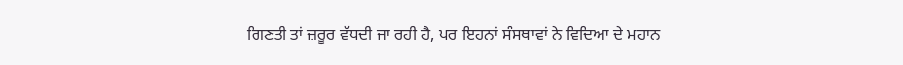ਗਿਣਤੀ ਤਾਂ ਜ਼ਰੂਰ ਵੱਧਦੀ ਜਾ ਰਹੀ ਹੈ, ਪਰ ਇਹਨਾਂ ਸੰਸਥਾਵਾਂ ਨੇ ਵਿਦਿਆ ਦੇ ਮਹਾਨ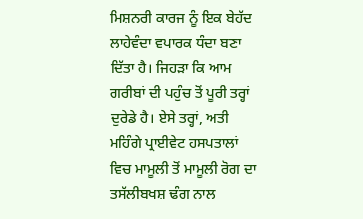ਮਿਸ਼ਨਰੀ ਕਾਰਜ ਨੂੰ ਇਕ ਬੇਹੱਦ ਲਾਹੇਵੰਦਾ ਵਪਾਰਕ ਧੰਦਾ ਬਣਾ ਦਿੱਤਾ ਹੈ। ਜਿਹੜਾ ਕਿ ਆਮ ਗਰੀਬਾਂ ਦੀ ਪਹੁੰਚ ਤੋਂ ਪੂਰੀ ਤਰ੍ਹਾਂ ਦੁਰੇਡੇ ਹੈ। ਏਸੇ ਤਰ੍ਹਾਂ, ਅਤੀ ਮਹਿੰਗੇ ਪ੍ਰਾਈਵੇਟ ਹਸਪਤਾਲਾਂ ਵਿਚ ਮਾਮੂਲੀ ਤੋਂ ਮਾਮੂਲੀ ਰੋਗ ਦਾ ਤਸੱਲੀਬਖਸ਼ ਢੰਗ ਨਾਲ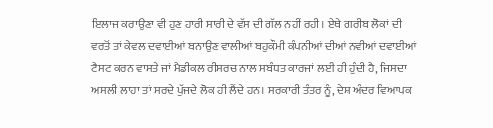ਇਲਾਜ ਕਰਾਉਣਾ ਵੀ ਹੁਣ ਹਾਰੀ ਸਾਰੀ ਦੇ ਵੱਸ ਦੀ ਗੱਲ ਨਹੀਂ ਰਹੀ। ਏਥੇ ਗਰੀਬ ਲੋਕਾਂ ਦੀ ਵਰਤੋਂ ਤਾਂ ਕੇਵਲ ਦਵਾਈਆਂ ਬਨਾਉਣ ਵਾਲੀਆਂ ਬਹੁਕੌਮੀ ਕੰਪਨੀਆਂ ਦੀਆਂ ਨਵੀਆਂ ਦਵਾਈਆਂ ਟੈਸਟ ਕਰਨ ਵਾਸਤੇ ਜਾਂ ਮੈਡੀਕਲ ਰੀਸਰਚ ਨਾਲ ਸਬੰਧਤ ਕਾਰਜਾਂ ਲਈ ਹੀ ਹੁੰਦੀ ਹੈ, ਜਿਸਦਾ ਅਸਲੀ ਲਾਹਾ ਤਾਂ ਸਰਦੇ ਪੁੱਜਦੇ ਲੋਕ ਹੀ ਲੈਂਦੇ ਹਨ। ਸਰਕਾਰੀ ਤੰਤਰ ਨੂੰ, ਦੇਸ਼ ਅੰਦਰ ਵਿਆਪਕ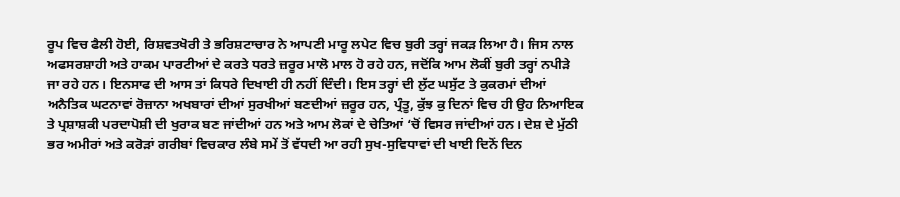ਰੂਪ ਵਿਚ ਫੈਲੀ ਹੋਈ, ਰਿਸ਼ਵਤਖੋਰੀ ਤੇ ਭਰਿਸ਼ਟਾਚਾਰ ਨੇ ਆਪਣੀ ਮਾਰੂ ਲਪੇਟ ਵਿਚ ਬੁਰੀ ਤਰ੍ਹਾਂ ਜਕੜ ਲਿਆ ਹੈ। ਜਿਸ ਨਾਲ ਅਫਸਰਸ਼ਾਹੀ ਅਤੇ ਹਾਕਮ ਪਾਰਟੀਆਂ ਦੇ ਕਰਤੇ ਧਰਤੇ ਜ਼ਰੂਰ ਮਾਲੋ ਮਾਲ ਹੋ ਰਹੇ ਹਨ, ਜਦੋਂਕਿ ਆਮ ਲੋਕੀਂ ਬੁਰੀ ਤਰ੍ਹਾਂ ਨਪੀੜੇ ਜਾ ਰਹੇ ਹਨ। ਇਨਸਾਫ ਦੀ ਆਸ ਤਾਂ ਕਿਧਰੇ ਦਿਖਾਈ ਹੀ ਨਹੀਂ ਦਿੰਦੀ। ਇਸ ਤਰ੍ਹਾਂ ਦੀ ਲੁੱਟ ਘਸੁੱਟ ਤੇ ਕੁਕਰਮਾਂ ਦੀਆਂ ਅਨੈਤਿਕ ਘਟਨਾਵਾਂ ਰੋਜ਼ਾਨਾ ਅਖਬਾਰਾਂ ਦੀਆਂ ਸੁਰਖੀਆਂ ਬਣਦੀਆਂ ਜ਼ਰੂਰ ਹਨ, ਪ੍ਰੰਤੂ, ਕੁੱਝ ਕੁ ਦਿਨਾਂ ਵਿਚ ਹੀ ਉਹ ਨਿਆਇਕ ਤੇ ਪ੍ਰਸ਼ਾਸ਼ਕੀ ਪਰਦਾਪੋਸ਼ੀ ਦੀ ਖੁਰਾਕ ਬਣ ਜਾਂਦੀਆਂ ਹਨ ਅਤੇ ਆਮ ਲੋਕਾਂ ਦੇ ਚੇਤਿਆਂ ‘ਚੋਂ ਵਿਸਰ ਜਾਂਦੀਆਂ ਹਨ। ਦੇਸ਼ ਦੇ ਮੁੱਠੀ ਭਰ ਅਮੀਰਾਂ ਅਤੇ ਕਰੋੜਾਂ ਗਰੀਬਾਂ ਵਿਚਕਾਰ ਲੰਬੇ ਸਮੇਂ ਤੋਂ ਵੱਧਦੀ ਆ ਰਹੀ ਸੁਖ-ਸੁਵਿਧਾਵਾਂ ਦੀ ਖਾਈ ਦਿਨੋਂ ਦਿਨ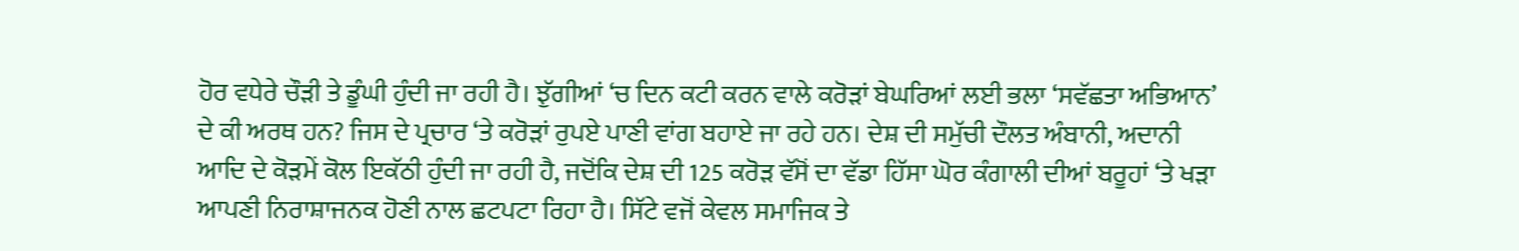ਹੋਰ ਵਧੇਰੇ ਚੌੜੀ ਤੇ ਡੂੰਘੀ ਹੁੰਦੀ ਜਾ ਰਹੀ ਹੈ। ਝੁੱਗੀਆਂ ‘ਚ ਦਿਨ ਕਟੀ ਕਰਨ ਵਾਲੇ ਕਰੋੜਾਂ ਬੇਘਰਿਆਂ ਲਈ ਭਲਾ ‘ਸਵੱਛਤਾ ਅਭਿਆਨ’ ਦੇ ਕੀ ਅਰਥ ਹਨ? ਜਿਸ ਦੇ ਪ੍ਰਚਾਰ ‘ਤੇ ਕਰੋੜਾਂ ਰੁਪਏ ਪਾਣੀ ਵਾਂਗ ਬਹਾਏ ਜਾ ਰਹੇ ਹਨ। ਦੇਸ਼ ਦੀ ਸਮੁੱਚੀ ਦੌਲਤ ਅੰਬਾਨੀ, ਅਦਾਨੀ ਆਦਿ ਦੇ ਕੋੜਮੇਂ ਕੋਲ ਇਕੱਠੀ ਹੁੰਦੀ ਜਾ ਰਹੀ ਹੈ, ਜਦੋਂਕਿ ਦੇਸ਼ ਦੀ 125 ਕਰੋੜ ਵੱਸੋਂ ਦਾ ਵੱਡਾ ਹਿੱਸਾ ਘੋਰ ਕੰਗਾਲੀ ਦੀਆਂ ਬਰੂਹਾਂ ‘ਤੇ ਖੜਾ ਆਪਣੀ ਨਿਰਾਸ਼ਾਜਨਕ ਹੋਣੀ ਨਾਲ ਛਟਪਟਾ ਰਿਹਾ ਹੈ। ਸਿੱਟੇ ਵਜੋਂ ਕੇਵਲ ਸਮਾਜਿਕ ਤੇ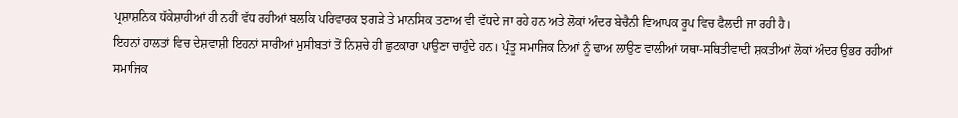ਪ੍ਰਸ਼ਾਸ਼ਨਿਕ ਧੱਕੇਸ਼ਾਹੀਆਂ ਹੀ ਨਹੀਂ ਵੱਧ ਰਹੀਆਂ ਬਲਕਿ ਪਰਿਵਾਰਕ ਝਗੜੇ ਤੇ ਮਾਨਸਿਕ ਤਣਾਅ ਵੀ ਵੱਧਦੇ ਜਾ ਰਹੇ ਹਨ ਅਤੇ ਲੋਕਾਂ ਅੰਦਰ ਬੇਚੈਨੀ ਵਿਆਪਕ ਰੂਪ ਵਿਚ ਫੈਲਦੀ ਜਾ ਰਹੀ ਹੈ।
ਇਹਨਾਂ ਹਾਲਤਾਂ ਵਿਚ ਦੇਸ਼ਵਾਸ਼ੀ ਇਹਨਾਂ ਸਾਰੀਆਂ ਮੁਸੀਬਤਾਂ ਤੋਂ ਨਿਸ਼ਚੇ ਹੀ ਛੁਟਕਾਰਾ ਪਾਉਣਾ ਚਾਹੁੰਦੇ ਹਨ। ਪ੍ਰੰਤੂ ਸਮਾਜਿਕ ਨਿਆਂ ਨੂੰ ਢਾਅ ਲਾਉਣ ਵਾਲੀਆਂ ਯਥਾ-ਸਥਿਤੀਵਾਦੀ ਸ਼ਕਤੀਆਂ ਲੋਕਾਂ ਅੰਦਰ ਉਭਰ ਰਹੀਆਂ ਸਮਾਜਿਕ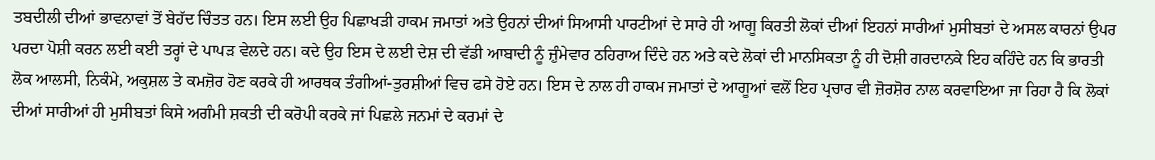ਤਬਦੀਲੀ ਦੀਆਂ ਭਾਵਨਾਵਾਂ ਤੋਂ ਬੇਹੱਦ ਚਿੰਤਤ ਹਨ। ਇਸ ਲਈ ਉਹ ਪਿਛਾਖੜੀ ਹਾਕਮ ਜਮਾਤਾਂ ਅਤੇ ਉਹਨਾਂ ਦੀਆਂ ਸਿਆਸੀ ਪਾਰਟੀਆਂ ਦੇ ਸਾਰੇ ਹੀ ਆਗੂ ਕਿਰਤੀ ਲੋਕਾਂ ਦੀਆਂ ਇਹਨਾਂ ਸਾਰੀਆਂ ਮੁਸੀਬਤਾਂ ਦੇ ਅਸਲ ਕਾਰਨਾਂ ਉਪਰ ਪਰਦਾ ਪੋਸ਼ੀ ਕਰਨ ਲਈ ਕਈ ਤਰ੍ਹਾਂ ਦੇ ਪਾਪੜ ਵੇਲਦੇ ਹਨ। ਕਦੇ ਉਹ ਇਸ ਦੇ ਲਈ ਦੇਸ਼ ਦੀ ਵੱਡੀ ਆਬਾਦੀ ਨੂੰ ਜ਼ੁੰਮੇਵਾਰ ਠਹਿਰਾਅ ਦਿੰਦੇ ਹਨ ਅਤੇ ਕਦੇ ਲੋਕਾਂ ਦੀ ਮਾਨਸਿਕਤਾ ਨੂੰ ਹੀ ਦੋਸ਼ੀ ਗਰਦਾਨਕੇ ਇਹ ਕਹਿੰਦੇ ਹਨ ਕਿ ਭਾਰਤੀ ਲੋਕ ਆਲਸੀ, ਨਿਕੰਮੇ, ਅਕੁਸ਼ਲ ਤੇ ਕਮਜ਼ੋਰ ਹੋਣ ਕਰਕੇ ਹੀ ਆਰਥਕ ਤੰਗੀਆਂ-ਤੁਰਸ਼ੀਆਂ ਵਿਚ ਫਸੇ ਹੋਏ ਹਨ। ਇਸ ਦੇ ਨਾਲ ਹੀ ਹਾਕਮ ਜਮਾਤਾਂ ਦੇ ਆਗੂਆਂ ਵਲੋਂ ਇਹ ਪ੍ਰਚਾਰ ਵੀ ਜ਼ੋਰਸ਼ੋਰ ਨਾਲ ਕਰਵਾਇਆ ਜਾ ਰਿਹਾ ਹੈ ਕਿ ਲੋਕਾਂ ਦੀਆਂ ਸਾਰੀਆਂ ਹੀ ਮੁਸੀਬਤਾਂ ਕਿਸੇ ਅਗੰਮੀ ਸ਼ਕਤੀ ਦੀ ਕਰੋਪੀ ਕਰਕੇ ਜਾਂ ਪਿਛਲੇ ਜਨਮਾਂ ਦੇ ਕਰਮਾਂ ਦੇ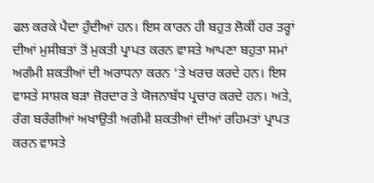ਫਲ ਕਰਕੇ ਪੈਦਾ ਹੁੰਦੀਆਂ ਹਨ। ਇਸ ਕਾਰਨ ਹੀ ਬਹੁਤ ਲੋਕੀਂ ਹਰ ਤਰ੍ਹਾਂ ਦੀਆਂ ਮੁਸੀਬਤਾਂ ਤੋਂ ਮੁਕਤੀ ਪ੍ਰਾਪਤ ਕਰਨ ਵਾਸਤੇ ਆਪਣਾ ਬਹੁਤਾ ਸਮਾਂ ਅਗੰਮੀ ਸ਼ਕਤੀਆਂ ਦੀ ਅਰਾਧਨਾ ਕਰਨ ‘ਤੇ ਖਰਚ ਕਰਦੇ ਹਨ। ਇਸ ਵਾਸਤੇ ਸਾਸ਼ਕ ਬੜਾ ਜ਼ੋਰਦਾਰ ਤੇ ਯੋਜਨਾਬੱਧ ਪ੍ਰਚਾਰ ਕਰਦੇ ਹਨ। ਅਤੇ, ਰੰਗ ਬਰੰਗੀਆਂ ਅਖਾਉਤੀ ਅਗੰਮੀ ਸ਼ਕਤੀਆਂ ਦੀਆਂ ਰਹਿਮਤਾਂ ਪ੍ਰਾਪਤ ਕਰਨ ਵਾਸਤੇ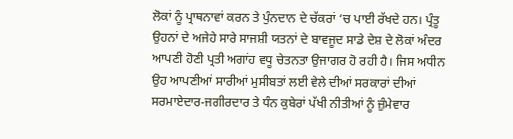ਲੋਕਾਂ ਨੂੰ ਪ੍ਰਾਥਨਾਵਾਂ ਕਰਨ ਤੇ ਪੁੰਨਦਾਨ ਦੇ ਚੱਕਰਾਂ ‘ਚ ਪਾਈ ਰੱਖਦੇ ਹਨ। ਪ੍ਰੰਤੂ ਉਹਨਾਂ ਦੇ ਅਜੇਹੇ ਸਾਰੇ ਸਾਜਸ਼ੀ ਯਤਨਾਂ ਦੇ ਬਾਵਜੂਦ ਸਾਡੇ ਦੇਸ਼ ਦੇ ਲੋਕਾਂ ਅੰਦਰ ਆਪਣੀ ਹੋਣੀ ਪ੍ਰਤੀ ਅਗਾਂਹ ਵਧੂ ਚੇਤਨਤਾ ਉਜਾਗਰ ਹੋ ਰਹੀ ਹੈ। ਜਿਸ ਅਧੀਨ ਉਹ ਆਪਣੀਆਂ ਸਾਰੀਆਂ ਮੁਸੀਬਤਾਂ ਲਈ ਵੇਲੇ ਦੀਆਂ ਸਰਕਾਰਾਂ ਦੀਆਂ ਸਰਮਾਏਦਾਰ-ਜਗੀਰਦਾਰ ਤੇ ਧੰਨ ਕੁਬੇਰਾਂ ਪੱਖੀ ਨੀਤੀਆਂ ਨੂੰ ਜ਼ੁੰਮੇਵਾਰ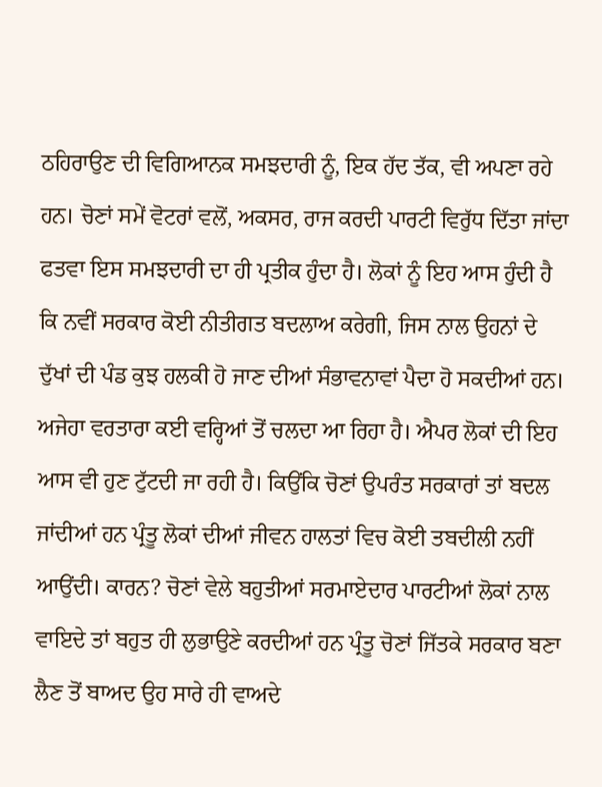ਠਹਿਰਾਉਣ ਦੀ ਵਿਗਿਆਨਕ ਸਮਝਦਾਰੀ ਨੂੰ, ਇਕ ਹੱਦ ਤੱਕ, ਵੀ ਅਪਣਾ ਰਹੇ ਹਨ। ਚੋਣਾਂ ਸਮੇਂ ਵੋਟਰਾਂ ਵਲੋਂ, ਅਕਸਰ, ਰਾਜ ਕਰਦੀ ਪਾਰਟੀ ਵਿਰੁੱਧ ਦਿੱਤਾ ਜਾਂਦਾ ਫਤਵਾ ਇਸ ਸਮਝਦਾਰੀ ਦਾ ਹੀ ਪ੍ਰਤੀਕ ਹੁੰਦਾ ਹੈ। ਲੋਕਾਂ ਨੂੰ ਇਹ ਆਸ ਹੁੰਦੀ ਹੈ ਕਿ ਨਵੀਂ ਸਰਕਾਰ ਕੋਈ ਨੀਤੀਗਤ ਬਦਲਾਅ ਕਰੇਗੀ, ਜਿਸ ਨਾਲ ਉਹਨਾਂ ਦੇ ਦੁੱਖਾਂ ਦੀ ਪੰਡ ਕੁਝ ਹਲਕੀ ਹੋ ਜਾਣ ਦੀਆਂ ਸੰਭਾਵਨਾਵਾਂ ਪੈਦਾ ਹੋ ਸਕਦੀਆਂ ਹਨ।
ਅਜੇਹਾ ਵਰਤਾਰਾ ਕਈ ਵਰ੍ਹਿਆਂ ਤੋਂ ਚਲਦਾ ਆ ਰਿਹਾ ਹੈ। ਐਪਰ ਲੋਕਾਂ ਦੀ ਇਹ ਆਸ ਵੀ ਹੁਣ ਟੁੱਟਦੀ ਜਾ ਰਹੀ ਹੈ। ਕਿਉਂਕਿ ਚੋਣਾਂ ਉਪਰੰਤ ਸਰਕਾਰਾਂ ਤਾਂ ਬਦਲ ਜਾਂਦੀਆਂ ਹਨ ਪ੍ਰੰਤੂ ਲੋਕਾਂ ਦੀਆਂ ਜੀਵਨ ਹਾਲਤਾਂ ਵਿਚ ਕੋਈ ਤਬਦੀਲੀ ਨਹੀਂ ਆਉਂਦੀ। ਕਾਰਨ? ਚੋਣਾਂ ਵੇਲੇ ਬਹੁਤੀਆਂ ਸਰਮਾਏਦਾਰ ਪਾਰਟੀਆਂ ਲੋਕਾਂ ਨਾਲ ਵਾਇਦੇ ਤਾਂ ਬਹੁਤ ਹੀ ਲੁਭਾਉਣੇ ਕਰਦੀਆਂ ਹਨ ਪ੍ਰੰਤੂ ਚੋਣਾਂ ਜਿੱਤਕੇ ਸਰਕਾਰ ਬਣਾ ਲੈਣ ਤੋਂ ਬਾਅਦ ਉਹ ਸਾਰੇ ਹੀ ਵਾਅਦੇ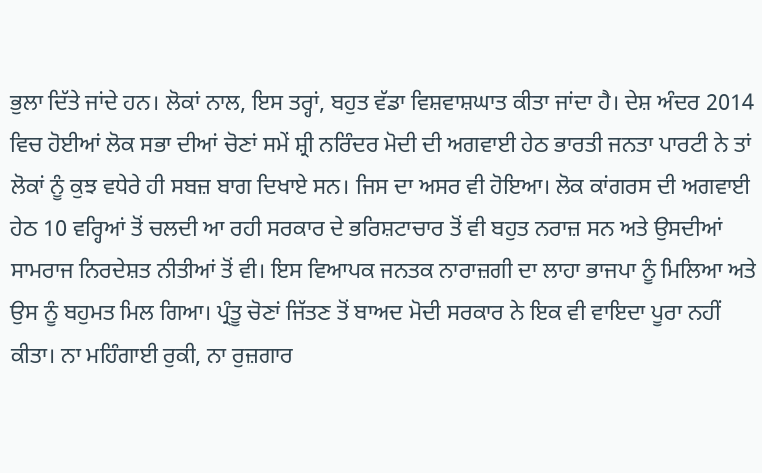ਭੁਲਾ ਦਿੱਤੇ ਜਾਂਦੇ ਹਨ। ਲੋਕਾਂ ਨਾਲ, ਇਸ ਤਰ੍ਹਾਂ, ਬਹੁਤ ਵੱਡਾ ਵਿਸ਼ਵਾਸ਼ਘਾਤ ਕੀਤਾ ਜਾਂਦਾ ਹੈ। ਦੇਸ਼ ਅੰਦਰ 2014 ਵਿਚ ਹੋਈਆਂ ਲੋਕ ਸਭਾ ਦੀਆਂ ਚੋਣਾਂ ਸਮੇਂ ਸ਼੍ਰੀ ਨਰਿੰਦਰ ਮੋਦੀ ਦੀ ਅਗਵਾਈ ਹੇਠ ਭਾਰਤੀ ਜਨਤਾ ਪਾਰਟੀ ਨੇ ਤਾਂ ਲੋਕਾਂ ਨੂੰ ਕੁਝ ਵਧੇਰੇ ਹੀ ਸਬਜ਼ ਬਾਗ ਦਿਖਾਏ ਸਨ। ਜਿਸ ਦਾ ਅਸਰ ਵੀ ਹੋਇਆ। ਲੋਕ ਕਾਂਗਰਸ ਦੀ ਅਗਵਾਈ ਹੇਠ 10 ਵਰ੍ਹਿਆਂ ਤੋਂ ਚਲਦੀ ਆ ਰਹੀ ਸਰਕਾਰ ਦੇ ਭਰਿਸ਼ਟਾਚਾਰ ਤੋਂ ਵੀ ਬਹੁਤ ਨਰਾਜ਼ ਸਨ ਅਤੇ ਉਸਦੀਆਂ ਸਾਮਰਾਜ ਨਿਰਦੇਸ਼ਤ ਨੀਤੀਆਂ ਤੋਂ ਵੀ। ਇਸ ਵਿਆਪਕ ਜਨਤਕ ਨਾਰਾਜ਼ਗੀ ਦਾ ਲਾਹਾ ਭਾਜਪਾ ਨੂੰ ਮਿਲਿਆ ਅਤੇ ਉਸ ਨੂੰ ਬਹੁਮਤ ਮਿਲ ਗਿਆ। ਪ੍ਰੰਤੂ ਚੋਣਾਂ ਜਿੱਤਣ ਤੋਂ ਬਾਅਦ ਮੋਦੀ ਸਰਕਾਰ ਨੇ ਇਕ ਵੀ ਵਾਇਦਾ ਪੂਰਾ ਨਹੀਂ ਕੀਤਾ। ਨਾ ਮਹਿੰਗਾਈ ਰੁਕੀ, ਨਾ ਰੁਜ਼ਗਾਰ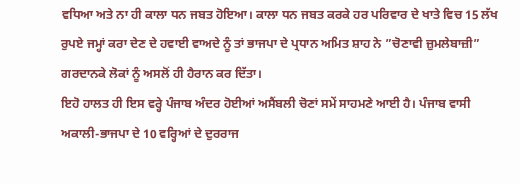ਵਧਿਆ ਅਤੇ ਨਾ ਹੀ ਕਾਲਾ ਧਨ ਜਬਤ ਹੋਇਆ। ਕਾਲਾ ਧਨ ਜਬਤ ਕਰਕੇ ਹਰ ਪਰਿਵਾਰ ਦੇ ਖਾਤੇ ਵਿਚ 15 ਲੱਖ ਰੁਪਏ ਜਮ੍ਹਾਂ ਕਰਾ ਦੇਣ ਦੇ ਹਵਾਈ ਵਾਅਦੇ ਨੂੰ ਤਾਂ ਭਾਜਪਾ ਦੇ ਪ੍ਰਧਾਨ ਅਮਿਤ ਸ਼ਾਹ ਨੇ ”ਚੋਣਾਵੀ ਜ਼ੁਮਲੇਬਾਜ਼ੀ” ਗਰਦਾਨਕੇ ਲੋਕਾਂ ਨੂੰ ਅਸਲੋਂ ਹੀ ਹੈਰਾਨ ਕਰ ਦਿੱਤਾ।
ਇਹੋ ਹਾਲਤ ਹੀ ਇਸ ਵਰ੍ਹੇ ਪੰਜਾਬ ਅੰਦਰ ਹੋਈਆਂ ਅਸੈਂਬਲੀ ਚੋਣਾਂ ਸਮੇਂ ਸਾਹਮਣੇ ਆਈ ਹੈ। ਪੰਜਾਬ ਵਾਸੀ ਅਕਾਲੀ-ਭਾਜਪਾ ਦੇ 10 ਵਰ੍ਹਿਆਂ ਦੇ ਦੁਰਰਾਜ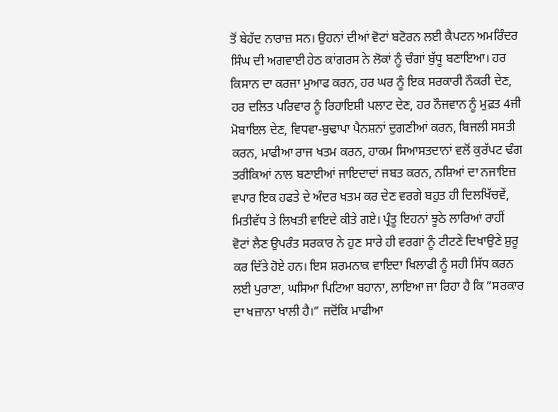ਤੋਂ ਬੇਹੱਦ ਨਾਰਾਜ਼ ਸਨ। ਉਹਨਾਂ ਦੀਆਂ ਵੋਟਾਂ ਬਟੋਰਨ ਲਈ ਕੈਪਟਨ ਅਮਰਿੰਦਰ ਸਿੰਘ ਦੀ ਅਗਵਾਈ ਹੇਠ ਕਾਂਗਰਸ ਨੇ ਲੋਕਾਂ ਨੂੰ ਚੰਗਾਂ ਬੁੱਧੂ ਬਣਾਇਆ। ਹਰ ਕਿਸਾਨ ਦਾ ਕਰਜਾ ਮੁਆਫ ਕਰਨ, ਹਰ ਘਰ ਨੂੰ ਇਕ ਸਰਕਾਰੀ ਨੌਕਰੀ ਦੇਣ, ਹਰ ਦਲਿਤ ਪਰਿਵਾਰ ਨੂੰ ਰਿਹਾਇਸ਼ੀ ਪਲਾਟ ਦੇਣ, ਹਰ ਨੌਜਵਾਨ ਨੂੰ ਮੁਫ਼ਤ 4ਜੀ ਮੋਬਾਇਲ ਦੇਣ, ਵਿਧਵਾ-ਬੁਢਾਪਾ ਪੈਨਸ਼ਨਾਂ ਦੁਗਣੀਆਂ ਕਰਨ, ਬਿਜਲੀ ਸਸਤੀ ਕਰਨ, ਮਾਫੀਆ ਰਾਜ ਖਤਮ ਕਰਨ, ਹਾਕਮ ਸਿਆਸਤਦਾਨਾਂ ਵਲੋਂ ਕੁਰੱਪਟ ਢੰਗ ਤਰੀਕਿਆਂ ਨਾਲ ਬਣਾਈਆਂ ਜਾਇਦਾਦਾਂ ਜਬਤ ਕਰਨ, ਨਸ਼ਿਆਂ ਦਾ ਨਜਾਇਜ਼ ਵਪਾਰ ਇਕ ਹਫਤੇ ਦੇ ਅੰਦਰ ਖਤਮ ਕਰ ਦੇਣ ਵਰਗੇ ਬਹੁਤ ਹੀ ਦਿਲਖਿੱਚਵੇਂ, ਮਿਤੀਵੱਧ ਤੇ ਲਿਖਤੀ ਵਾਇਦੇ ਕੀਤੇ ਗਏ। ਪ੍ਰੰਤੂ ਇਹਨਾਂ ਝੂਠੇ ਲਾਰਿਆਂ ਰਾਹੀਂ ਵੋਟਾਂ ਲੈਣ ਉਪਰੰਤ ਸਰਕਾਰ ਨੇ ਹੁਣ ਸਾਰੇ ਹੀ ਵਰਗਾਂ ਨੂੰ ਟੀਟਣੇ ਦਿਖਾਉਣੇ ਸ਼ੁਰੂ ਕਰ ਦਿੱਤੇ ਹੋਏ ਹਨ। ਇਸ ਸ਼ਰਮਨਾਕ ਵਾਇਦਾ ਖਿਲਾਫੀ ਨੂੰ ਸਹੀ ਸਿੱਧ ਕਰਨ ਲਈ ਪੁਰਾਣਾ, ਘਸਿਆ ਪਿਟਿਆ ਬਹਾਨਾ, ਲਾਇਆ ਜਾ ਰਿਹਾ ਹੈ ਕਿ ”ਸਰਕਾਰ ਦਾ ਖਜ਼ਾਨਾ ਖਾਲੀ ਹੈ।” ਜਦੋਂਕਿ ਮਾਫੀਆ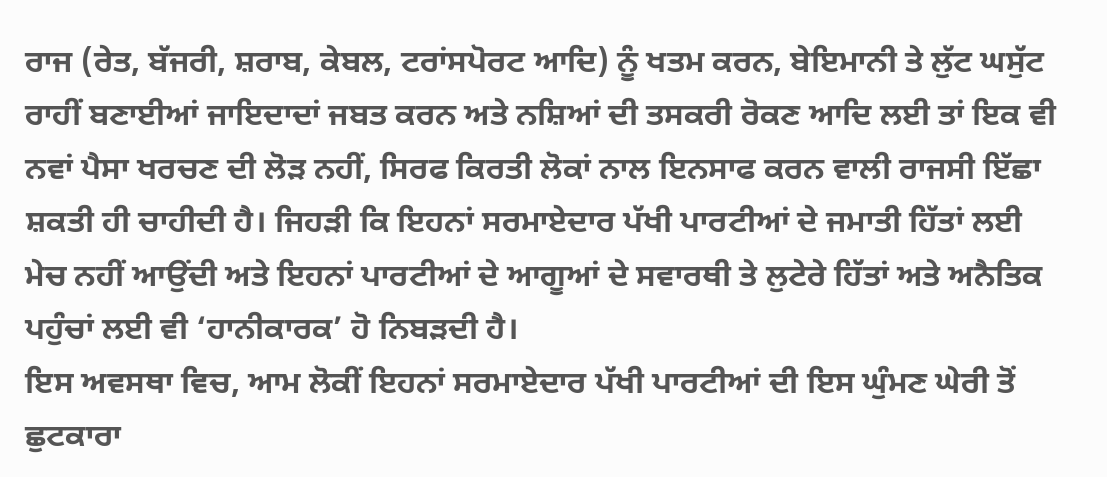ਰਾਜ (ਰੇਤ, ਬੱਜਰੀ, ਸ਼ਰਾਬ, ਕੇਬਲ, ਟਰਾਂਸਪੋਰਟ ਆਦਿ) ਨੂੰ ਖਤਮ ਕਰਨ, ਬੇਇਮਾਨੀ ਤੇ ਲੁੱਟ ਘਸੁੱਟ ਰਾਹੀਂ ਬਣਾਈਆਂ ਜਾਇਦਾਦਾਂ ਜਬਤ ਕਰਨ ਅਤੇ ਨਸ਼ਿਆਂ ਦੀ ਤਸਕਰੀ ਰੋਕਣ ਆਦਿ ਲਈ ਤਾਂ ਇਕ ਵੀ ਨਵਾਂ ਪੈਸਾ ਖਰਚਣ ਦੀ ਲੋੜ ਨਹੀਂ, ਸਿਰਫ ਕਿਰਤੀ ਲੋਕਾਂ ਨਾਲ ਇਨਸਾਫ ਕਰਨ ਵਾਲੀ ਰਾਜਸੀ ਇੱਛਾ ਸ਼ਕਤੀ ਹੀ ਚਾਹੀਦੀ ਹੈ। ਜਿਹੜੀ ਕਿ ਇਹਨਾਂ ਸਰਮਾਏਦਾਰ ਪੱਖੀ ਪਾਰਟੀਆਂ ਦੇ ਜਮਾਤੀ ਹਿੱਤਾਂ ਲਈ ਮੇਚ ਨਹੀਂ ਆਉਂਦੀ ਅਤੇ ਇਹਨਾਂ ਪਾਰਟੀਆਂ ਦੇ ਆਗੂਆਂ ਦੇ ਸਵਾਰਥੀ ਤੇ ਲੁਟੇਰੇ ਹਿੱਤਾਂ ਅਤੇ ਅਨੈਤਿਕ ਪਹੁੰਚਾਂ ਲਈ ਵੀ ‘ਹਾਨੀਕਾਰਕ’ ਹੋ ਨਿਬੜਦੀ ਹੈ।
ਇਸ ਅਵਸਥਾ ਵਿਚ, ਆਮ ਲੋਕੀਂ ਇਹਨਾਂ ਸਰਮਾਏਦਾਰ ਪੱਖੀ ਪਾਰਟੀਆਂ ਦੀ ਇਸ ਘੁੰਮਣ ਘੇਰੀ ਤੋਂ ਛੁਟਕਾਰਾ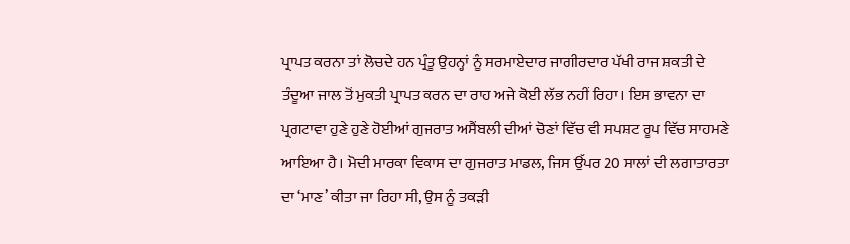ਪ੍ਰਾਪਤ ਕਰਨਾ ਤਾਂ ਲੋਚਦੇ ਹਨ ਪ੍ਰੰਤੂ ਉਹਨ੍ਹਾਂ ਨੂੰ ਸਰਮਾਏਦਾਰ ਜਾਗੀਰਦਾਰ ਪੱਖੀ ਰਾਜ ਸ਼ਕਤੀ ਦੇ ਤੰਦੂਆ ਜਾਲ ਤੋਂ ਮੁਕਤੀ ਪ੍ਰਾਪਤ ਕਰਨ ਦਾ ਰਾਹ ਅਜੇ ਕੋਈ ਲੱਭ ਨਹੀਂ ਰਿਹਾ। ਇਸ ਭਾਵਨਾ ਦਾ ਪ੍ਰਗਟਾਵਾ ਹੁਣੇ ਹੁਣੇ ਹੋਈਆਂ ਗੁਜਰਾਤ ਅਸੈਂਬਲੀ ਦੀਆਂ ਚੋਣਾਂ ਵਿੱਚ ਵੀ ਸਪਸ਼ਟ ਰੂਪ ਵਿੱਚ ਸਾਹਮਣੇ ਆਇਆ ਹੈ। ਮੋਦੀ ਮਾਰਕਾ ਵਿਕਾਸ ਦਾ ਗੁਜਰਾਤ ਮਾਡਲ, ਜਿਸ ਉੱਪਰ 20 ਸਾਲਾਂ ਦੀ ਲਗਾਤਾਰਤਾ ਦਾ ‘ਮਾਣ’ ਕੀਤਾ ਜਾ ਰਿਹਾ ਸੀ, ਉਸ ਨੂੰ ਤਕੜੀ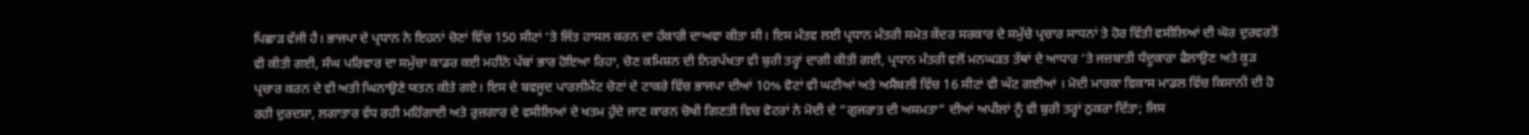ਪਿਛਾੜ ਵੱਜੀ ਹੈ। ਭਾਜਪਾ ਦੇ ਪ੍ਰਧਾਨ ਨੇ ਇਹਨਾਂ ਚੋਣਾਂ ਵਿੱਚ 150 ਸੀਟਾਂ ‘ਤੇ ਜਿੱਤ ਹਾਸਲ ਕਰਨ ਦਾ ਹੰਕਾਰੀ ਦਾਅਵਾ ਕੀਤਾ ਸੀ। ਇਸ ਮੰਤਵ ਲਈ ਪ੍ਰਧਾਨ ਮੰਤਰੀ ਸਮੇਤ ਕੇਂਦਰ ਸਰਕਾਰ ਦੇ ਸਮੁੱਚੇ ਪ੍ਰਚਾਰ ਸਾਧਨਾਂ ਤੇ ਹੋਰ ਵਿੱਤੀ ਵਸੀਲਿਆਂ ਦੀ ਘੋਰ ਦੁਰਵਰਤੋਂ ਵੀ ਕੀਤੀ ਗਈ, ਸੰਘ ਪਰਿਵਾਰ ਦਾ ਸਮੁੱਚਾ ਕਾਡਰ ਕਈ ਮਹੀਨੇ ਪੱਬਾਂ ਭਾਰ ਹੋਇਆ ਰਿਹਾ, ਚੋਣ ਕਮਿਸ਼ਨ ਦੀ ਨਿਰਪੱਖਤਾ ਵੀ ਬੁਰੀ ਤਰ੍ਹਾਂ ਦਾਗੀ ਕੀਤੀ ਗਈ, ਪ੍ਰਧਾਨ ਮੰਤਰੀ ਵਲੋਂ ਮਨਘੜਤ ਤੱਥਾਂ ਦੇ ਆਧਾਰ ‘ਤੇ ਜਜ਼ਬਾਤੀ ਧੰਦੂਕਾਰਾ ਫੈਲਾਉਣ ਅਤੇ ਕੂੜ ਪ੍ਰਚਾਰ ਕਰਨ ਦੇ ਵੀ ਅਤੀ ਘਿਨਾਉਣੇ ਯਤਨ ਕੀਤੇ ਗਏ। ਇਸ ਦੇ ਬਵਜੂਦ ਪਾਰਲੀਮੈਂਟ ਚੋਣਾਂ ਦੇ ਟਾਕਰੇ ਵਿੱਚ ਭਾਜਪਾ ਦੀਆਂ 10% ਵੋਟਾਂ ਵੀ ਘਟੀਆਂ ਅਤੇ ਅਸੈਂਬਲੀ ਵਿੱਚ 16 ਸੀਟਾਂ ਵੀ ਘੱਟ ਗਈਆਂ । ਮੋਦੀ ਮਾਰਕਾ ਵਿਕਾਸ ਮਾਡਲ ਵਿੱਚ ਕਿਸਾਨੀ ਦੀ ਹੋ ਰਹੀ ਦੁਰਦਸ਼ਾ, ਲਗਾਤਾਰ ਵੱਧ ਰਹੀ ਮਹਿੰਗਾਈ ਅਤੇ ਰੁਜ਼ਗਾਰ ਦੇ ਵਸੀਲਿਆਂ ਦੇ ਖਤਮ ਹੁੰਦੇ ਜਾਣ ਕਾਰਨ ਚੋਖੀ ਗਿਣਤੀ ਵਿਚ ਵੋਟਰਾਂ ਨੇ ਮੋਦੀ ਦੇ ”ਗੁਜਰਾਤ ਦੀ ਅਸਮਤਾ” ਦੀਆਂ ਅਪੀਲਾਂ ਨੂੰ ਵੀ ਬੁਰੀ ਤਰ੍ਹਾਂ ਠੁਕਰਾ ਦਿੱਤਾ; ਜਿਸ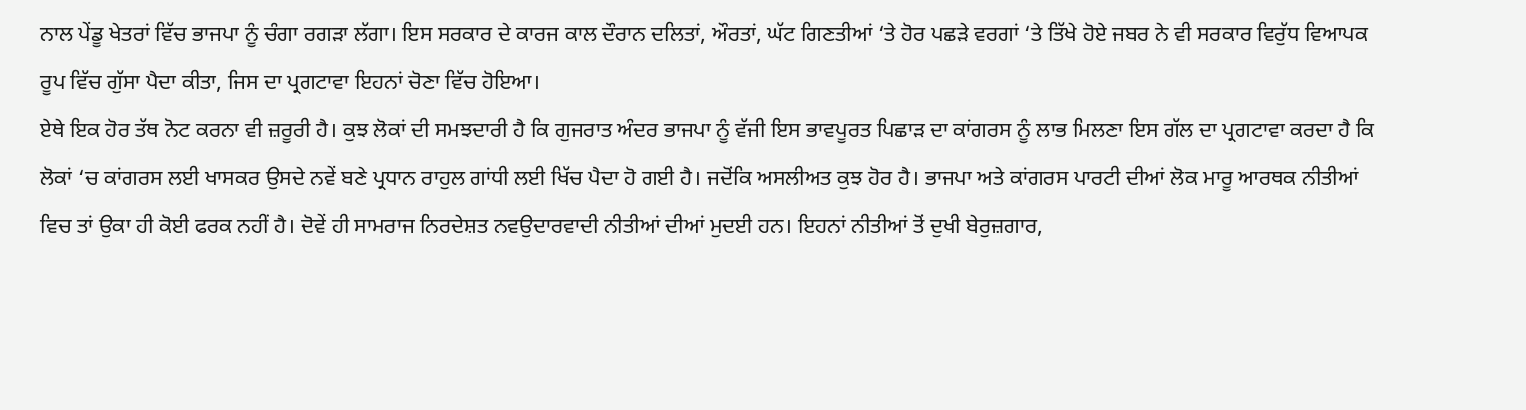ਨਾਲ ਪੇਂਡੂ ਖੇਤਰਾਂ ਵਿੱਚ ਭਾਜਪਾ ਨੂੰ ਚੰਗਾ ਰਗੜਾ ਲੱਗਾ। ਇਸ ਸਰਕਾਰ ਦੇ ਕਾਰਜ ਕਾਲ ਦੌਰਾਨ ਦਲਿਤਾਂ, ਔਰਤਾਂ, ਘੱਟ ਗਿਣਤੀਆਂ ‘ਤੇ ਹੋਰ ਪਛੜੇ ਵਰਗਾਂ ‘ਤੇ ਤਿੱਖੇ ਹੋਏ ਜਬਰ ਨੇ ਵੀ ਸਰਕਾਰ ਵਿਰੁੱਧ ਵਿਆਪਕ ਰੂਪ ਵਿੱਚ ਗੁੱਸਾ ਪੈਦਾ ਕੀਤਾ, ਜਿਸ ਦਾ ਪ੍ਰਗਟਾਵਾ ਇਹਨਾਂ ਚੋਣਾ ਵਿੱਚ ਹੋਇਆ।
ਏਥੇ ਇਕ ਹੋਰ ਤੱਥ ਨੋਟ ਕਰਨਾ ਵੀ ਜ਼ਰੂਰੀ ਹੈ। ਕੁਝ ਲੋਕਾਂ ਦੀ ਸਮਝਦਾਰੀ ਹੈ ਕਿ ਗੁਜਰਾਤ ਅੰਦਰ ਭਾਜਪਾ ਨੂੰ ਵੱਜੀ ਇਸ ਭਾਵਪੂਰਤ ਪਿਛਾੜ ਦਾ ਕਾਂਗਰਸ ਨੂੰ ਲਾਭ ਮਿਲਣਾ ਇਸ ਗੱਲ ਦਾ ਪ੍ਰਗਟਾਵਾ ਕਰਦਾ ਹੈ ਕਿ ਲੋਕਾਂ ‘ਚ ਕਾਂਗਰਸ ਲਈ ਖਾਸਕਰ ਉਸਦੇ ਨਵੇਂ ਬਣੇ ਪ੍ਰਧਾਨ ਰਾਹੁਲ ਗਾਂਧੀ ਲਈ ਖਿੱਚ ਪੈਦਾ ਹੋ ਗਈ ਹੈ। ਜਦੋਂਕਿ ਅਸਲੀਅਤ ਕੁਝ ਹੋਰ ਹੈ। ਭਾਜਪਾ ਅਤੇ ਕਾਂਗਰਸ ਪਾਰਟੀ ਦੀਆਂ ਲੋਕ ਮਾਰੂ ਆਰਥਕ ਨੀਤੀਆਂ ਵਿਚ ਤਾਂ ਉਕਾ ਹੀ ਕੋਈ ਫਰਕ ਨਹੀਂ ਹੈ। ਦੋਵੇਂ ਹੀ ਸਾਮਰਾਜ ਨਿਰਦੇਸ਼ਤ ਨਵਉਦਾਰਵਾਦੀ ਨੀਤੀਆਂ ਦੀਆਂ ਮੁਦਈ ਹਨ। ਇਹਨਾਂ ਨੀਤੀਆਂ ਤੋਂ ਦੁਖੀ ਬੇਰੁਜ਼ਗਾਰ,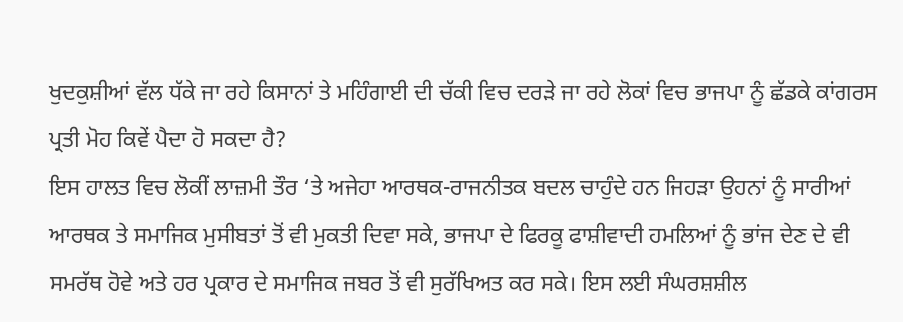ਖੁਦਕੁਸ਼ੀਆਂ ਵੱਲ ਧੱਕੇ ਜਾ ਰਹੇ ਕਿਸਾਨਾਂ ਤੇ ਮਹਿੰਗਾਈ ਦੀ ਚੱਕੀ ਵਿਚ ਦਰੜੇ ਜਾ ਰਹੇ ਲੋਕਾਂ ਵਿਚ ਭਾਜਪਾ ਨੂੰ ਛੱਡਕੇ ਕਾਂਗਰਸ ਪ੍ਰਤੀ ਮੋਹ ਕਿਵੇਂ ਪੈਦਾ ਹੋ ਸਕਦਾ ਹੈ?
ਇਸ ਹਾਲਤ ਵਿਚ ਲੋਕੀਂ ਲਾਜ਼ਮੀ ਤੌਰ ‘ਤੇ ਅਜੇਹਾ ਆਰਥਕ-ਰਾਜਨੀਤਕ ਬਦਲ ਚਾਹੁੰਦੇ ਹਨ ਜਿਹੜਾ ਉਹਨਾਂ ਨੂੰ ਸਾਰੀਆਂ ਆਰਥਕ ਤੇ ਸਮਾਜਿਕ ਮੁਸੀਬਤਾਂ ਤੋਂ ਵੀ ਮੁਕਤੀ ਦਿਵਾ ਸਕੇ, ਭਾਜਪਾ ਦੇ ਫਿਰਕੂ ਫਾਸ਼ੀਵਾਦੀ ਹਮਲਿਆਂ ਨੂੰ ਭਾਂਜ ਦੇਣ ਦੇ ਵੀ ਸਮਰੱਥ ਹੋਵੇ ਅਤੇ ਹਰ ਪ੍ਰਕਾਰ ਦੇ ਸਮਾਜਿਕ ਜਬਰ ਤੋਂ ਵੀ ਸੁਰੱਖਿਅਤ ਕਰ ਸਕੇ। ਇਸ ਲਈ ਸੰਘਰਸ਼ਸ਼ੀਲ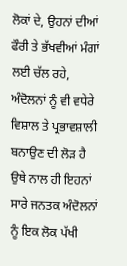ਲੋਕਾਂ ਦੇ, ਉਹਨਾਂ ਦੀਆਂ ਫੌਰੀ ਤੇ ਭੱਖਵੀਆਂ ਮੰਗਾਂ ਲਈ ਚੱਲ ਰਹੇ, ਅੰਦੋਲਨਾਂ ਨੂੰ ਵੀ ਵਧੇਰੇ ਵਿਸ਼ਾਲ ਤੇ ਪ੍ਰਭਾਵਸ਼ਾਲੀ ਬਨਾਉਣ ਦੀ ਲੋੜ ਹੈ ਉਥੇ ਨਾਲ ਹੀ ਇਹਨਾਂ ਸਾਰੇ ਜਨਤਕ ਅੰਦੋਲਨਾਂ ਨੂੰ ਇਕ ਲੋਕ ਪੱਖੀ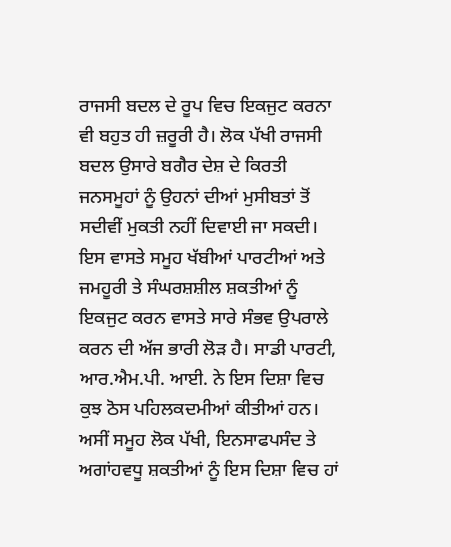ਰਾਜਸੀ ਬਦਲ ਦੇ ਰੂਪ ਵਿਚ ਇਕਜੁਟ ਕਰਨਾ ਵੀ ਬਹੁਤ ਹੀ ਜ਼ਰੂਰੀ ਹੈ। ਲੋਕ ਪੱਖੀ ਰਾਜਸੀ ਬਦਲ ਉਸਾਰੇ ਬਗੈਰ ਦੇਸ਼ ਦੇ ਕਿਰਤੀ ਜਨਸਮੂਹਾਂ ਨੂੰ ਉਹਨਾਂ ਦੀਆਂ ਮੁਸੀਬਤਾਂ ਤੋਂ ਸਦੀਵੀਂ ਮੁਕਤੀ ਨਹੀਂ ਦਿਵਾਈ ਜਾ ਸਕਦੀ। ਇਸ ਵਾਸਤੇ ਸਮੂਹ ਖੱਬੀਆਂ ਪਾਰਟੀਆਂ ਅਤੇ ਜਮਹੂਰੀ ਤੇ ਸੰਘਰਸ਼ਸ਼ੀਲ ਸ਼ਕਤੀਆਂ ਨੂੰ ਇਕਜੁਟ ਕਰਨ ਵਾਸਤੇ ਸਾਰੇ ਸੰਭਵ ਉਪਰਾਲੇ ਕਰਨ ਦੀ ਅੱਜ ਭਾਰੀ ਲੋੜ ਹੈ। ਸਾਡੀ ਪਾਰਟੀ, ਆਰ.ਐਮ.ਪੀ. ਆਈ. ਨੇ ਇਸ ਦਿਸ਼ਾ ਵਿਚ ਕੁਝ ਠੋਸ ਪਹਿਲਕਦਮੀਆਂ ਕੀਤੀਆਂ ਹਨ। ਅਸੀਂ ਸਮੂਹ ਲੋਕ ਪੱਖੀ, ਇਨਸਾਫਪਸੰਦ ਤੇ ਅਗਾਂਹਵਧੂ ਸ਼ਕਤੀਆਂ ਨੂੰ ਇਸ ਦਿਸ਼ਾ ਵਿਚ ਹਾਂ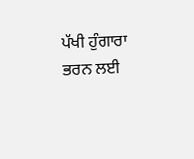ਪੱਖੀ ਹੁੰਗਾਰਾ ਭਰਨ ਲਈ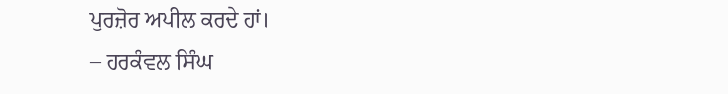ਪੁਰਜ਼ੋਰ ਅਪੀਲ ਕਰਦੇ ਹਾਂ।
– ਹਰਕੰਵਲ ਸਿੰਘ